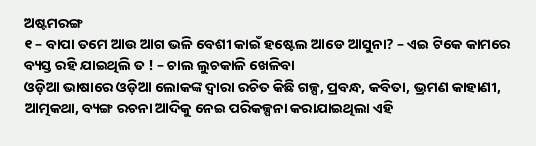ଅଷ୍ଟମରଙ୍ଗ
୧ – ବାପା ତମେ ଆଉ ଆଗ ଭଳି ବେଶୀ କାଇଁ ହଷ୍ଟେଲ ଆଡେ ଆସୁନା? – ଏଇ ଟିକେ କାମରେ ବ୍ୟସ୍ତ ରହି ଯାଇଥିଲି ତ ! – ଚାଲ ଲୁଚକାଳି ଖେଳିବା
ଓଡ଼ିଆ ଭାଷାରେ ଓଡ଼ିଆ ଲୋକଙ୍କ ଦ୍ୱାରା ରଚିତ କିଛି ଗଳ୍ପ, ପ୍ରବନ୍ଧ, କବିତା, ଭ୍ରମଣ କାହାଣୀ, ଆତ୍ମକଥା, ବ୍ୟଙ୍ଗ ରଚନା ଆଦିକୁ ନେଇ ପରିକଳ୍ପନା କରାଯାଇଥିଲା ଏହି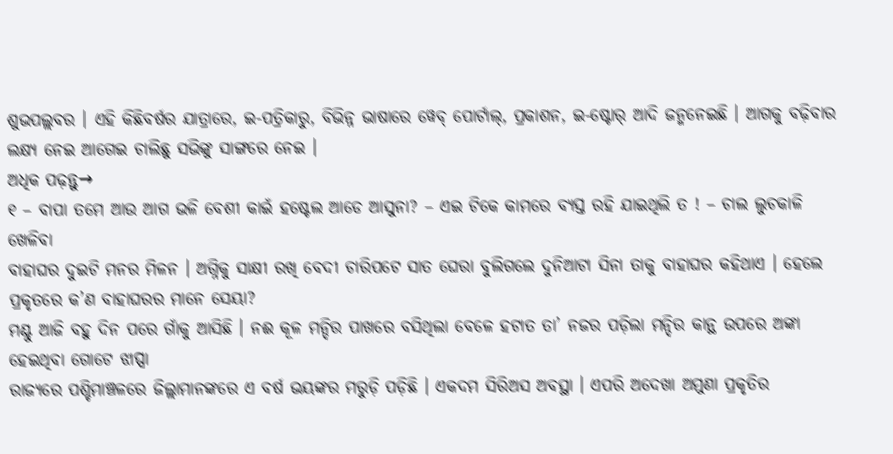ଶୁଭପଲ୍ଲବର । ଏହି କିଛିବର୍ଷର ଯାତ୍ରାରେ, ଇ-ପତ୍ରିକାରୁ, ବିଭିନ୍ନ ଭାଷାରେ ୱେବ୍ ପୋର୍ଟାଲ୍, ପ୍ରକାଶନ, ଇ-ଷ୍ଟୋର୍ ଆଦି ଜନ୍ମନେଇଛି । ଆଗକୁ ବଢ଼ିବାର ଲକ୍ଷ୍ୟ ନେଇ ଆଗେଇ ଚାଲିଛୁ ସଭିଙ୍କୁ ସାଙ୍ଗରେ ନେଇ ।
ଅଧିକ ପଢ଼ନ୍ତୁ→
୧ – ବାପା ତମେ ଆଉ ଆଗ ଭଳି ବେଶୀ କାଇଁ ହଷ୍ଟେଲ ଆଡେ ଆସୁନା? – ଏଇ ଟିକେ କାମରେ ବ୍ୟସ୍ତ ରହି ଯାଇଥିଲି ତ ! – ଚାଲ ଲୁଚକାଳି ଖେଳିବା
ବାହାଘର ଦୁଇଟି ମନର ମିଳନ । ଅଗ୍ନିକୁ ସାକ୍ଷୀ ରଖି ବେଦୀ ଚାରିପଟେ ସାତ ଘେରା ବୁଲିଗଲେ ଦୁନିଆଟା ସିନା ତାକୁ ବାହାଘର କହିଥାଏ । ହେଲେ ପ୍ରକୃତରେ କ’ଣ ବାହାଘରର ମାନେ ସେୟା?
ମଣ୍ଟୁ ଆଜି ବହୁ ଦିନ ପରେ ଗାଁକୁ ଆସିଛି । ନଈ କୂଳ ମନ୍ଦିର ପାଖରେ ବସିଥିଲା ବେଳେ ହଟାତ ତା’ ନଜର ପଡ଼ିଲା ମନ୍ଦିର କାନ୍ଥ ଉପରେ ଅଙ୍କା ହେଇଥିବା ଗୋଟେ ଝାପ୍ସା
ରାଜ୍ୟରେ ପଶ୍ଚିମାଞ୍ଚଳରେ ଜିଲ୍ଲାମାନଙ୍କରେ ଏ ବର୍ଷ ଭୟଙ୍କର ମରୁଡ଼ି ପଡ଼ିଛି । ଏକଦମ ସିରିଅସ ଅବସ୍ଥା । ଏପରି ଅଦେଖା ଅମୁଣା ପ୍ରକୃତିର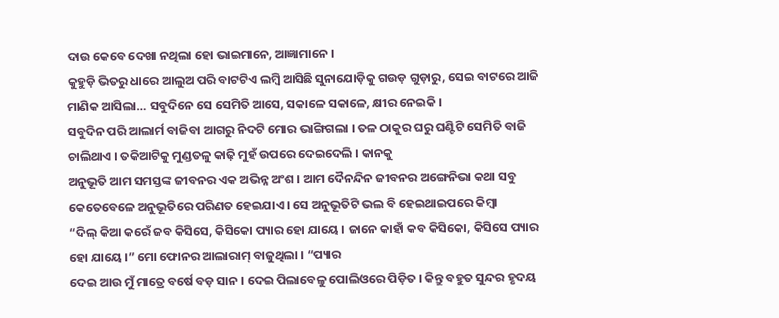ଦାଉ କେବେ ଦେଖା ନଥିଲା ହୋ ଭାଇମାନେ, ଆଜ୍ଞାମାନେ ।
କୁହୁଡ଼ି ଭିତରୁ ଧାରେ ଆଲୁଅ ପରି ବାଟଟିଏ ଲମ୍ବି ଆସିଛି ସୁନାଯୋଡ଼ିକୁ ଗଉଡ଼ ଗୁଡ଼ାରୁ, ସେଇ ବାଟରେ ଆଜି ମାଣିକ ଆସିଲା… ସବୁଦିନେ ସେ ସେମିତି ଆସେ, ସକାଳେ ସକାଳେ, କ୍ଷୀର ନେଇକି ।
ସବୁଦିନ ପରି ଆଲାର୍ମ ବାଜିବା ଆଗରୁ ନିଦଟି ମୋର ଭାଙ୍ଗିଗଲା । ତଳ ଠାକୁର ଘରୁ ଘଣ୍ଟିଟି ସେମିତି ବାଜି ଚାଲିଥାଏ । ତକିଆଟିକୁ ମୁଣ୍ଡତଳୁ କାଢ଼ି ମୁହଁ ଉପରେ ଦେଇଦେଲି । କାନକୁ
ଅନୁଭୂତି ଆମ ସମସ୍ତଙ୍କ ଜୀବନର ଏକ ଅଭିନ୍ନ ଅଂଶ । ଆମ ଦୈନନ୍ଦିନ ଜୀବନର ଅଙ୍ଗେନିଭା କଥା ସବୁ କେତେବେଳେ ଅନୁଭୂତିରେ ପରିଣତ ହେଇଯାଏ । ସେ ଅନୁଭୂତିଟି ଭଲ ବି ହେଇଥାଇପରେ କିମ୍ବା
“ଦିଲ୍ କିଆ କରେଁ ଜବ କିସିସେ, କିସିକୋ ପ୍ୟାର ହୋ ଯାୟେ । ଜାନେ କାହାଁ କବ କିସିକୋ, କିସିସେ ପ୍ୟାର ହୋ ଯାୟେ ।” ମୋ ଫୋନର ଆଲାରାମ୍ ବାଜୁଥିଲା । “ପ୍ୟାର
ଦେଇ ଆଉ ମୁଁ ମାତ୍ରେ ବର୍ଷେ ବଡ଼ ସାନ । ଦେଇ ପିଲାବେଳୁ ପୋଲିଓରେ ପିଡ଼ିତ । କିନ୍ତୁ ବହୁତ ସୁନ୍ଦର ହୃଦୟ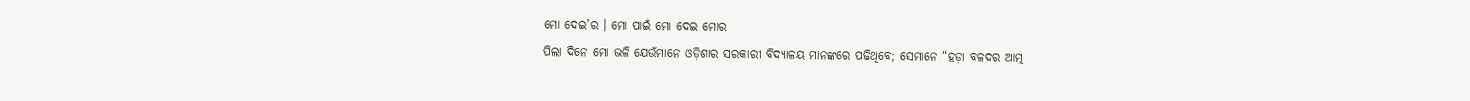ମୋ ଦେଇ’ର । ମୋ ପାଇଁ ମୋ ଦେଇ ମୋର
ପିଲା ଦିନେ ମୋ ଭଳି ଯେଉଁମାନେ ଓଡ଼ିଶାର ସରକାରୀ ବିଦ୍ୟାଳୟ ମାନଙ୍କରେ ପଢିଥିବେ; ସେମାନେ “ହଡ଼ା ବଳଦର ଆତ୍ମ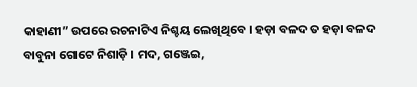କାହାଣୀ” ଉପରେ ରଚନାଟିଏ ନିଶ୍ଚୟ ଲେଖିଥିବେ । ହଡ଼ା ବଳଦ ତ ହଡ଼ା ବଳଦ
ବାବୁନା ଗୋଟେ ନିଶାଡ଼ି । ମଦ, ଗଞ୍ଜେଇ,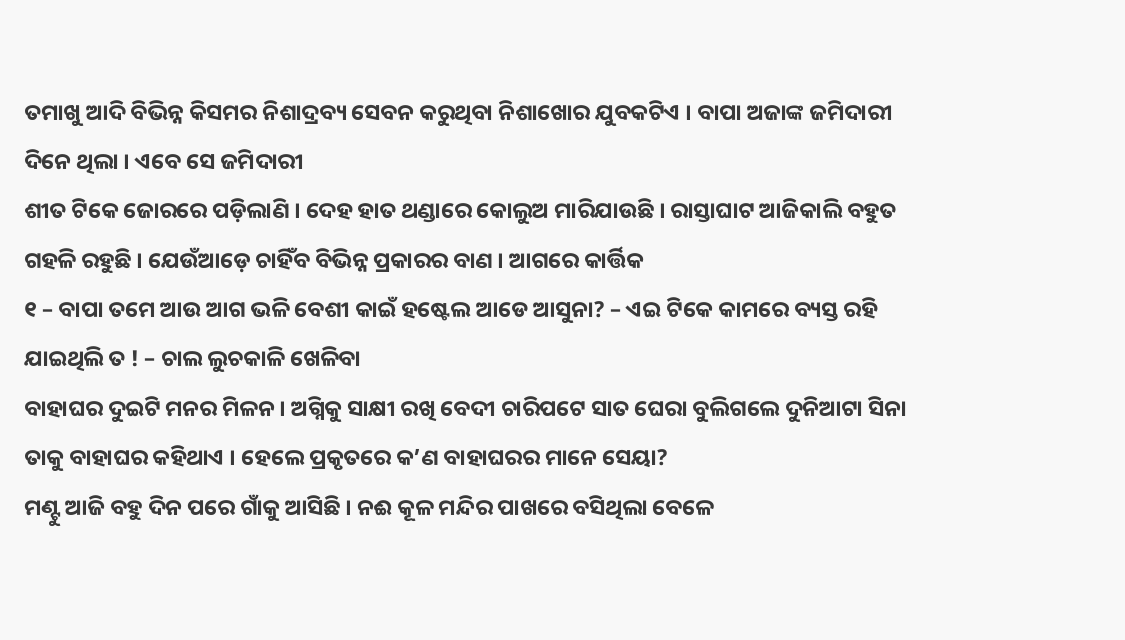ତମାଖୁ ଆଦି ବିଭିନ୍ନ କିସମର ନିଶାଦ୍ରବ୍ୟ ସେବନ କରୁଥିବା ନିଶାଖୋର ଯୁବକଟିଏ । ବାପା ଅଜାଙ୍କ ଜମିଦାରୀ ଦିନେ ଥିଲା । ଏବେ ସେ ଜମିଦାରୀ
ଶୀତ ଟିକେ ଜୋରରେ ପଡ଼ିଲାଣି । ଦେହ ହାତ ଥଣ୍ଡାରେ କୋଲୁଅ ମାରିଯାଉଛି । ରାସ୍ତାଘାଟ ଆଜିକାଲି ବହୁତ ଗହଳି ରହୁଛି । ଯେଉଁଆଡ଼େ ଚାହିଁବ ବିଭିନ୍ନ ପ୍ରକାରର ବାଣ । ଆଗରେ କାର୍ତ୍ତିକ
୧ – ବାପା ତମେ ଆଉ ଆଗ ଭଳି ବେଶୀ କାଇଁ ହଷ୍ଟେଲ ଆଡେ ଆସୁନା? – ଏଇ ଟିକେ କାମରେ ବ୍ୟସ୍ତ ରହି ଯାଇଥିଲି ତ ! – ଚାଲ ଲୁଚକାଳି ଖେଳିବା
ବାହାଘର ଦୁଇଟି ମନର ମିଳନ । ଅଗ୍ନିକୁ ସାକ୍ଷୀ ରଖି ବେଦୀ ଚାରିପଟେ ସାତ ଘେରା ବୁଲିଗଲେ ଦୁନିଆଟା ସିନା ତାକୁ ବାହାଘର କହିଥାଏ । ହେଲେ ପ୍ରକୃତରେ କ’ଣ ବାହାଘରର ମାନେ ସେୟା?
ମଣ୍ଟୁ ଆଜି ବହୁ ଦିନ ପରେ ଗାଁକୁ ଆସିଛି । ନଈ କୂଳ ମନ୍ଦିର ପାଖରେ ବସିଥିଲା ବେଳେ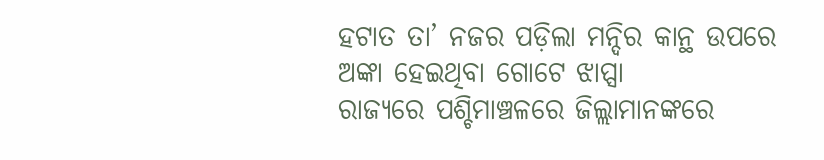ହଟାତ ତା’ ନଜର ପଡ଼ିଲା ମନ୍ଦିର କାନ୍ଥ ଉପରେ ଅଙ୍କା ହେଇଥିବା ଗୋଟେ ଝାପ୍ସା
ରାଜ୍ୟରେ ପଶ୍ଚିମାଞ୍ଚଳରେ ଜିଲ୍ଲାମାନଙ୍କରେ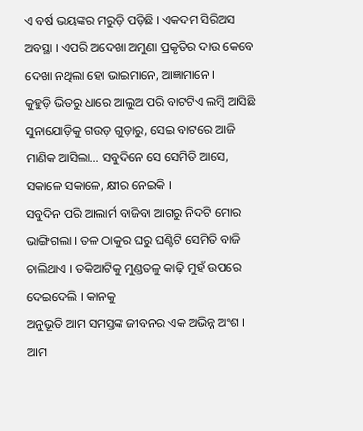ଏ ବର୍ଷ ଭୟଙ୍କର ମରୁଡ଼ି ପଡ଼ିଛି । ଏକଦମ ସିରିଅସ ଅବସ୍ଥା । ଏପରି ଅଦେଖା ଅମୁଣା ପ୍ରକୃତିର ଦାଉ କେବେ ଦେଖା ନଥିଲା ହୋ ଭାଇମାନେ, ଆଜ୍ଞାମାନେ ।
କୁହୁଡ଼ି ଭିତରୁ ଧାରେ ଆଲୁଅ ପରି ବାଟଟିଏ ଲମ୍ବି ଆସିଛି ସୁନାଯୋଡ଼ିକୁ ଗଉଡ଼ ଗୁଡ଼ାରୁ, ସେଇ ବାଟରେ ଆଜି ମାଣିକ ଆସିଲା… ସବୁଦିନେ ସେ ସେମିତି ଆସେ, ସକାଳେ ସକାଳେ, କ୍ଷୀର ନେଇକି ।
ସବୁଦିନ ପରି ଆଲାର୍ମ ବାଜିବା ଆଗରୁ ନିଦଟି ମୋର ଭାଙ୍ଗିଗଲା । ତଳ ଠାକୁର ଘରୁ ଘଣ୍ଟିଟି ସେମିତି ବାଜି ଚାଲିଥାଏ । ତକିଆଟିକୁ ମୁଣ୍ଡତଳୁ କାଢ଼ି ମୁହଁ ଉପରେ ଦେଇଦେଲି । କାନକୁ
ଅନୁଭୂତି ଆମ ସମସ୍ତଙ୍କ ଜୀବନର ଏକ ଅଭିନ୍ନ ଅଂଶ । ଆମ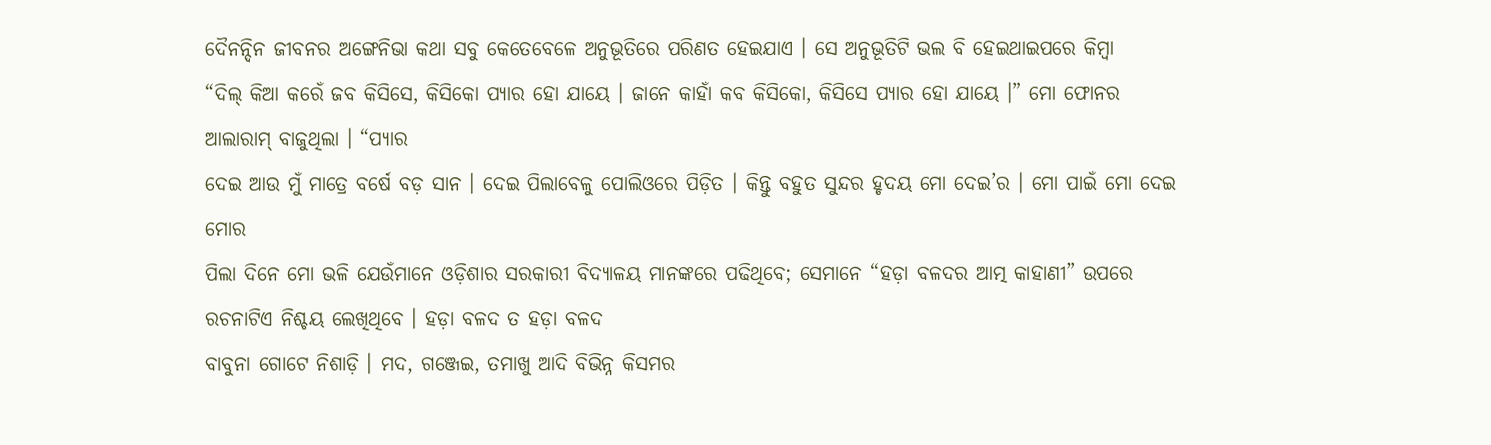ଦୈନନ୍ଦିନ ଜୀବନର ଅଙ୍ଗେନିଭା କଥା ସବୁ କେତେବେଳେ ଅନୁଭୂତିରେ ପରିଣତ ହେଇଯାଏ । ସେ ଅନୁଭୂତିଟି ଭଲ ବି ହେଇଥାଇପରେ କିମ୍ବା
“ଦିଲ୍ କିଆ କରେଁ ଜବ କିସିସେ, କିସିକୋ ପ୍ୟାର ହୋ ଯାୟେ । ଜାନେ କାହାଁ କବ କିସିକୋ, କିସିସେ ପ୍ୟାର ହୋ ଯାୟେ ।” ମୋ ଫୋନର ଆଲାରାମ୍ ବାଜୁଥିଲା । “ପ୍ୟାର
ଦେଇ ଆଉ ମୁଁ ମାତ୍ରେ ବର୍ଷେ ବଡ଼ ସାନ । ଦେଇ ପିଲାବେଳୁ ପୋଲିଓରେ ପିଡ଼ିତ । କିନ୍ତୁ ବହୁତ ସୁନ୍ଦର ହୃଦୟ ମୋ ଦେଇ’ର । ମୋ ପାଇଁ ମୋ ଦେଇ ମୋର
ପିଲା ଦିନେ ମୋ ଭଳି ଯେଉଁମାନେ ଓଡ଼ିଶାର ସରକାରୀ ବିଦ୍ୟାଳୟ ମାନଙ୍କରେ ପଢିଥିବେ; ସେମାନେ “ହଡ଼ା ବଳଦର ଆତ୍ମ କାହାଣୀ” ଉପରେ ରଚନାଟିଏ ନିଶ୍ଚୟ ଲେଖିଥିବେ । ହଡ଼ା ବଳଦ ତ ହଡ଼ା ବଳଦ
ବାବୁନା ଗୋଟେ ନିଶାଡ଼ି । ମଦ, ଗଞ୍ଜେଇ, ତମାଖୁ ଆଦି ବିଭିନ୍ନ କିସମର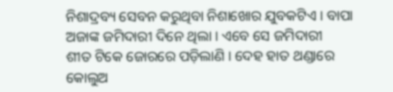ନିଶାଦ୍ରବ୍ୟ ସେବନ କରୁଥିବା ନିଶାଖୋର ଯୁବକଟିଏ । ବାପା ଅଜାଙ୍କ ଜମିଦାରୀ ଦିନେ ଥିଲା । ଏବେ ସେ ଜମିଦାରୀ
ଶୀତ ଟିକେ ଜୋରରେ ପଡ଼ିଲାଣି । ଦେହ ହାତ ଥଣ୍ଡାରେ କୋଲୁଅ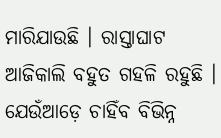ମାରିଯାଉଛି । ରାସ୍ତାଘାଟ ଆଜିକାଲି ବହୁତ ଗହଳି ରହୁଛି । ଯେଉଁଆଡ଼େ ଚାହିଁବ ବିଭିନ୍ନ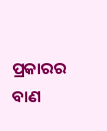ପ୍ରକାରର ବାଣ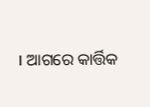। ଆଗରେ କାର୍ତ୍ତିକ